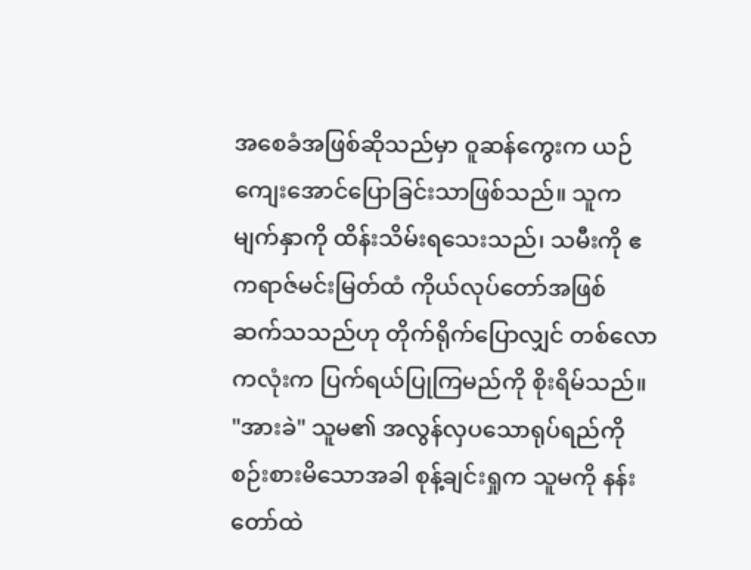အစေခံအဖြစ်ဆိုသည်မှာ ဝူဆန်ကွေးက ယဉ်ကျေးအောင်ပြောခြင်းသာဖြစ်သည်။ သူက မျက်နှာကို ထိန်းသိမ်းရသေးသည်၊ သမီးကို ဧကရာဇ်မင်းမြတ်ထံ ကိုယ်လုပ်တော်အဖြစ် ဆက်သသည်ဟု တိုက်ရိုက်ပြောလျှင် တစ်လောကလုံးက ပြက်ရယ်ပြုကြမည်ကို စိုးရိမ်သည်။
"အားခဲ" သူမ၏ အလွန်လှပသောရုပ်ရည်ကို စဉ်းစားမိသောအခါ စုန့်ချင်းရှုက သူမကို နန်းတော်ထဲ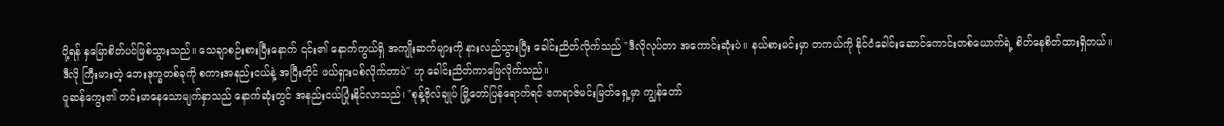ပို့ရန် နှမြောစိတ်ပင်ဖြစ်သွားသည်။ သေချာစဉ်းစားပြီးနောက် ၎င်း၏ နောက်ကွယ်ရှိ အကျိုးဆက်များကို နားလည်သွားပြီး ခေါင်းညိတ်လိုက်သည် "ဒီလိုလုပ်တာ အကောင်းဆုံးပဲ။ နယ်စားမင်းမှာ တကယ်ကို နိုင်ငံခေါင်းဆောင်ကောင်းတစ်ယောက်ရဲ့ စိတ်နေစိတ်ထားရှိတယ်။ ဒီလို ကြီးမားတဲ့ ဘေးဒုက္ခတစ်ခုကို စကားအနည်းငယ်နဲ့ အပြီးတိုင် ဖယ်ရှားပစ်လိုက်တာပဲ" ဟု ခေါင်းညိတ်ကာဖြေလိုက်သည်။
ဝူဆန်ကွေး၏ တင်းမာနေသောမျက်နှာသည် နောက်ဆုံးတွင် အနည်းငယ်ပြုံးနိုင်လာသည်၊ "စုန့်ဗိုလ်ချုပ် မြို့တော်ပြန်ရောက်ရင် ဧကရာဇ်မင်းမြတ်ရှေ့မှာ ကျွန်တော်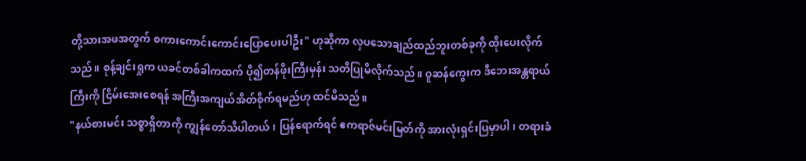တို့သားအဖအတွက် စကားကောင်းကောင်းပြောပေးပါဦး" ဟုဆိုကာ လှပသောချည်ထည်ဘူးတစ်ခုကို ထိုးပေးလိုက်သည်။ စုန့်ချင်းရှုက ယခင်တစ်ခါကထက် ပို၍တန်ဖိုးကြီးမှန်း သတိပြုမိလိုက်သည်။ ဝူဆန်ကွေးက ဒီဘေးအန္တရာယ်ကြီးကို ငြိမ်းအေးစေရန် အကြီးအကျယ်အိတ်စိုက်ရမည်ဟု ထင်မိသည်။
"နယ်စားမင်း သစ္စာရှိတာကို ကျွန်တော်သိပါတယ်၊ ပြန်ရောက်ရင် ဧကရာဇ်မင်းမြတ်ကို အားလုံးရှင်းပြမှာပါ၊ တရားခံ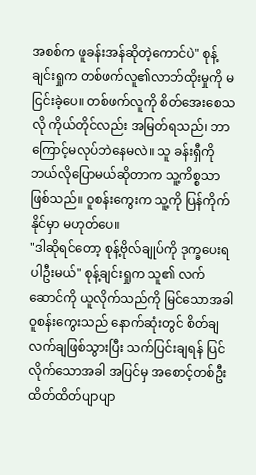အစစ်က ဖူခန်းအန်ဆိုတဲ့ကောင်ပဲ" စုန့်ချင်းရှုက တစ်ဖက်လူ၏လာဘ်ထိုးမှုကို မငြင်းခဲ့ပေ။ တစ်ဖက်လူကို စိတ်အေးစေသလို ကိုယ်တိုင်လည်း အမြတ်ရသည်၊ ဘာကြောင့်မလုပ်ဘဲနေမလဲ။ သူ ခန်းရှီကို ဘယ်လိုပြောမယ်ဆိုတာက သူ့ကိစ္စသာ ဖြစ်သည်။ ဝူစန်းကွေးက သူ့ကို ပြန်ကိုက်နိုင်မှာ မဟုတ်ပေ။
"ဒါဆိုရင်တော့ စုန့်ဗိုလ်ချုပ်ကို ဒုက္ခပေးရပါဦးမယ်" စုန့်ချင်းရှုက သူ၏ လက်ဆောင်ကို ယူလိုက်သည်ကို မြင်သောအခါ ဝူစန်းကွေးသည် နောက်ဆုံးတွင် စိတ်ချလက်ချဖြစ်သွားပြီး သက်ပြင်းချရန် ပြင်လိုက်သောအခါ အပြင်မှ အစောင့်တစ်ဦး ထိတ်ထိတ်ပျာပျာ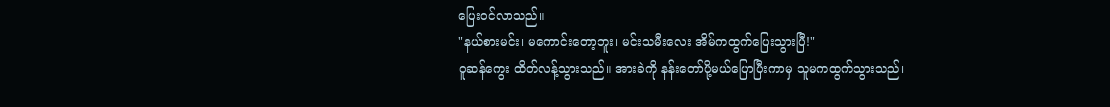ပြေးဝင်လာသည်။
"နယ်စားမင်း၊ မကောင်းတော့ဘူး၊ မင်းသမီးလေး အိမ်ကထွက်ပြေးသွားပြီ!"
ဝူဆန်ကွေး ထိတ်လန့်သွားသည်။ အားခဲကို နန်းတော်ပို့မယ်ပြောပြီးကာမှ သူမကထွက်သွားသည်၊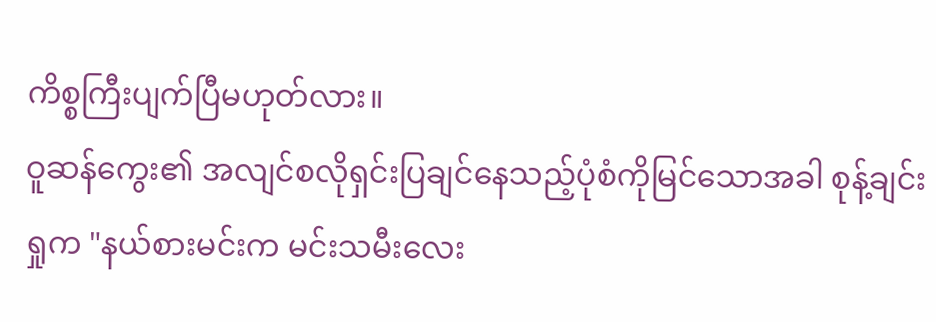ကိစ္စကြီးပျက်ပြီမဟုတ်လား။
ဝူဆန်ကွေး၏ အလျင်စလိုရှင်းပြချင်နေသည့်ပုံစံကိုမြင်သောအခါ စုန့်ချင်းရှုက "နယ်စားမင်းက မင်းသမီးလေး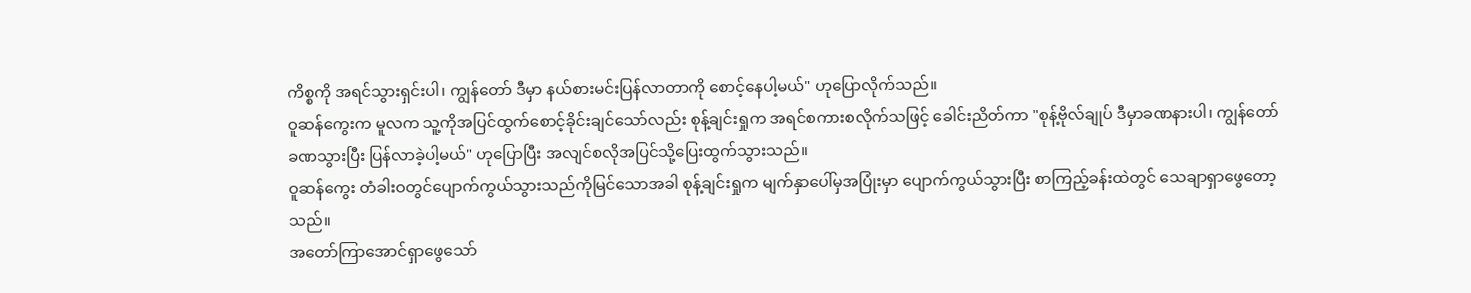ကိစ္စကို အရင်သွားရှင်းပါ၊ ကျွန်တော် ဒီမှာ နယ်စားမင်းပြန်လာတာကို စောင့်နေပါ့မယ်" ဟုပြောလိုက်သည်။
ဝူဆန်ကွေးက မူလက သူ့ကိုအပြင်ထွက်စောင့်ခိုင်းချင်သော်လည်း စုန့်ချင်းရှုက အရင်စကားစလိုက်သဖြင့် ခေါင်းညိတ်ကာ "စုန့်ဗိုလ်ချုပ် ဒီမှာခဏနားပါ၊ ကျွန်တော် ခဏသွားပြီး ပြန်လာခဲ့ပါ့မယ်" ဟုပြောပြီး အလျင်စလိုအပြင်သို့ပြေးထွက်သွားသည်။
ဝူဆန်ကွေး တံခါးဝတွင်ပျောက်ကွယ်သွားသည်ကိုမြင်သောအခါ စုန့်ချင်းရှုက မျက်နှာပေါ်မှအပြုံးမှာ ပျောက်ကွယ်သွားပြီး စာကြည့်ခန်းထဲတွင် သေချာရှာဖွေတော့သည်။
အတော်ကြာအောင်ရှာဖွေသော်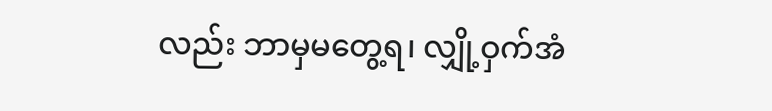လည်း ဘာမှမတွေ့ရ၊ လျှို့ဝှက်အံ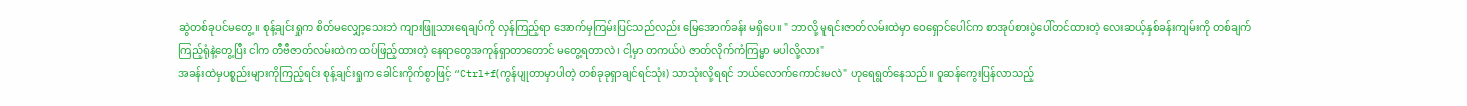ဆွဲတစ်ခုပင်မတွေ့။ စုန့်ချင်းရှုက စိတ်မလျှော့သေးဘဲ ကျားဖြူသားရေချပ်ကို လှန်ကြည့်ရာ အောက်မှကြမ်းပြင်သည်လည်း မြေအောက်ခန်း မရှိပေ။ " ဘာလို့ မူရင်းဇာတ်လမ်းထဲမှာ ဝေရှောင်ပေါင်က စာအုပ်စားပွဲပေါ်တင်ထားတဲ့ လေးဆယ့်နှစ်ခန်းကျမ်းကို တစ်ချက်ကြည့်ရုံနဲ့တွေ့ပြီး ငါက တီဗီဇာတ်လမ်းထဲက ထပ်ဖြည့်ထားတဲ့ နေရာတွေအကုန်ရှာတာတောင် မတွေ့ရတာလဲ၊ ငါ့မှာ တကယ်ပဲ ဇာတ်လိုက်ကံကြမ္မာ မပါလို့လား"
အခန်းထဲမှပစ္စည်းများကိုကြည့်ရင်း စုန့်ချင်းရှုက ခေါင်းကိုက်စွာဖြင့် “Ctrl+f(ကွန်ပျုတာမှာပါတဲ့ တစ်ခုခုရှာချင်ရင်သုံး) သာသုံးလို့ရရင် ဘယ်လောက်ကောင်းမလဲ" ဟုရေရွတ်နေသည်။ ဝူဆန်ကွေးပြန်လာသည့်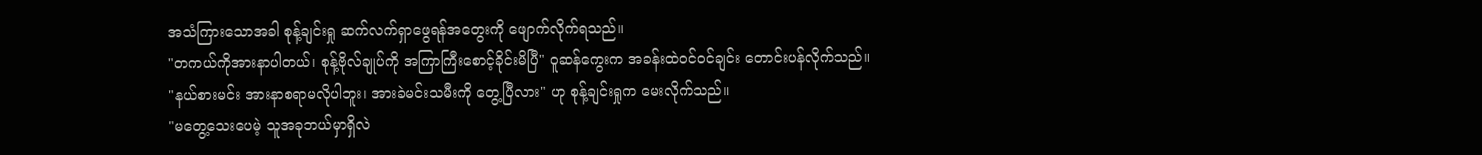အသံကြားသောအခါ စုန့်ချင်းရှု ဆက်လက်ရှာဖွေရန်အတွေးကို ဖျောက်လိုက်ရသည်။
"တကယ်ကိုအားနာပါတယ်၊ စုန့်ဗိုလ်ချုပ်ကို အကြာကြီးစောင့်ခိုင်းမိပြီ" ဝူဆန်ကွေးက အခန်းထဲဝင်ဝင်ချင်း တောင်းပန်လိုက်သည်။
"နယ်စားမင်း အားနာစရာမလိုပါဘူး၊ အားခဲမင်းသမီးကို တွေ့ပြီလား" ဟု စုန့်ချင်းရှုက မေးလိုက်သည်။
"မတွေ့သေးပေမဲ့ သူအခုဘယ်မှာရှိလဲ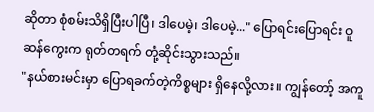ဆိုတာ စုံစမ်းသိရှိပြီးပါပြီ၊ ဒါပေမဲ့၊ ဒါပေမဲ့..." ပြောရင်းပြောရင်း ဝူဆန်ကွေးက ရုတ်တရက် တုံ့ဆိုင်းသွားသည်။
"နယ်စားမင်းမှာ ပြောရခက်တဲ့ကိစ္စများ ရှိနေလို့လား။ ကျွန်တော့် အကူ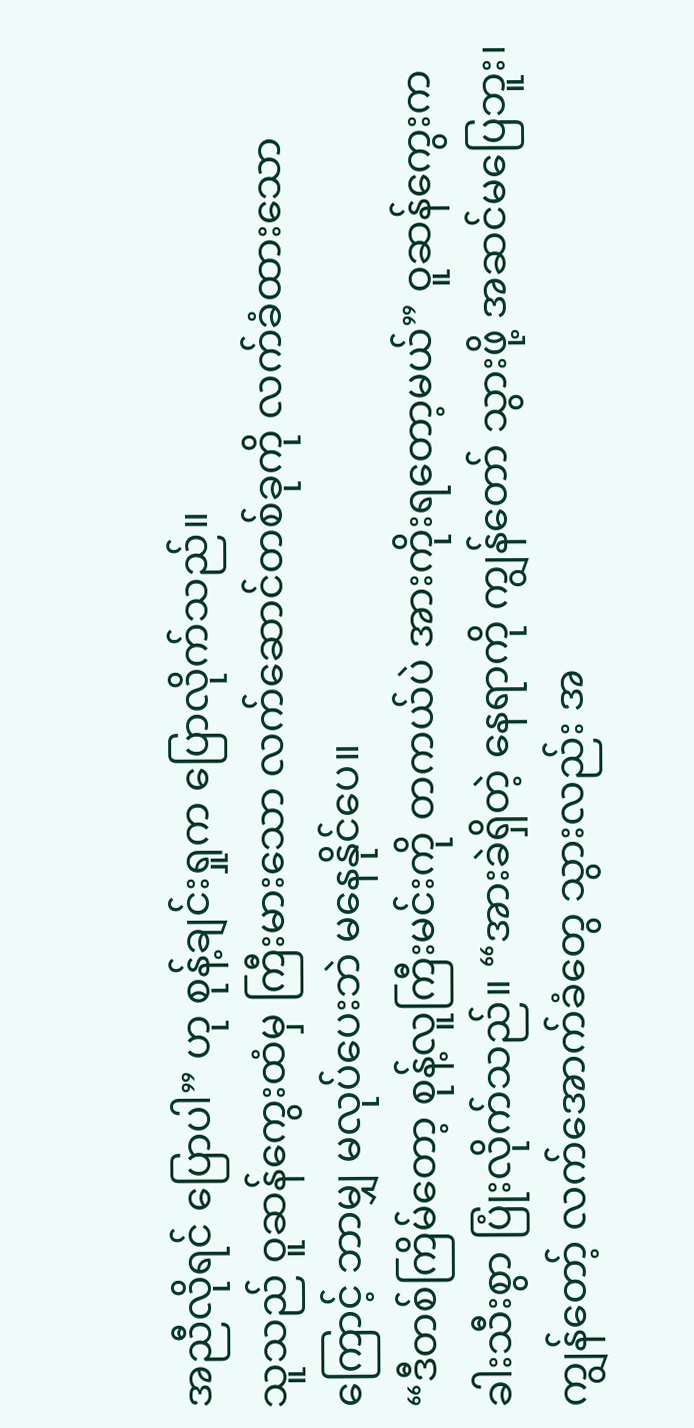အညီလိုရင် ပြောပါ” ဟု စုန့်ချင်းရှုက ပြောလိုက်သည်။
သူသည် ဝူဆန်ကွေးထံမှ ကြီးမားသော လက်ဆောင်တစ်ခုကို လက်ခံထားသောကြောင့် ဘာမျှ မလုပ်ပေးဘဲ မနေနိုင်ပေ။
“ဒီတစ်ကြိမ်တော့ စုန့်လူကြီးမင်းကို တကယ်ပဲ အားကိုးရတော့မယ်” ဝူဆန်ကွေးက ခါးသီးစွာ ပြုံးလိုက်သည်။ “အားခဲရှိတဲ့ နေရာကို ကျွန်တော် သွားဖို့ အဆင်မပြေဘူး၊ ကျွန်တော့် လက်အောက်ခံတွေ သွားလည်း အ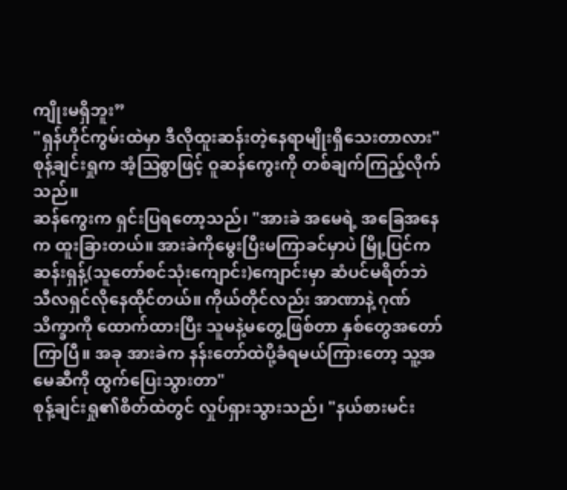ကျိုးမရှိဘူး”
"ရှန်ဟိုင်ကွမ်းထဲမှာ ဒီလိုထူးဆန်းတဲ့နေရာမျိုးရှိသေးတာလား" စုန့်ချင်းရှုက အံ့ဩစွာဖြင့် ဝူဆန်ကွေးကို တစ်ချက်ကြည့်လိုက်သည်။
ဆန်ကွေးက ရှင်းပြရတော့သည်၊ "အားခဲ အမေရဲ့ အခြေအနေက ထူးခြားတယ်။ အားခဲကိုမွေးပြီးမကြာခင်မှာပဲ မြို့ပြင်က ဆန်းရှန့်(သူတော်စင်သုံးကျောင်း)ကျောင်းမှာ ဆံပင်မရိတ်ဘဲ သီလရှင်လိုနေထိုင်တယ်။ ကိုယ်တိုင်လည်း အာဏာနဲ့ ဂုဏ်သိက္ခာကို ထောက်ထားပြီး သူမနဲ့မတွေ့ဖြစ်တာ နှစ်တွေအတော်ကြာပြီ။ အခု အားခဲက နန်းတော်ထဲပို့ခံရမယ်ကြားတော့ သူ့အမေဆီကို ထွက်ပြေးသွားတာ"
စုန့်ချင်းရှု၏စိတ်ထဲတွင် လှုပ်ရှားသွားသည်၊ "နယ်စားမင်း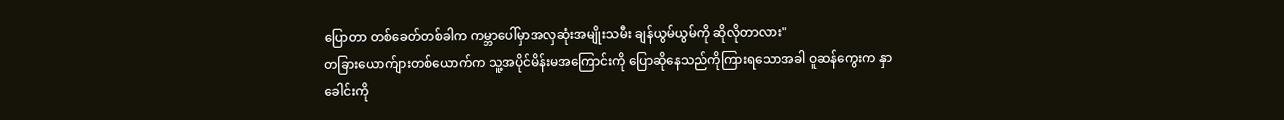ပြောတာ တစ်ခေတ်တစ်ခါက ကမ္ဘာပေါ်မှာအလှဆုံးအမျိုးသမီး ချန်ယွမ်ယွမ်ကို ဆိုလိုတာလား"
တခြားယောက်ျားတစ်ယောက်က သူ့အပိုင်မိန်းမအကြောင်းကို ပြောဆိုနေသည်ကိုကြားရသောအခါ ဝူဆန်ကွေးက နှာခေါင်းကို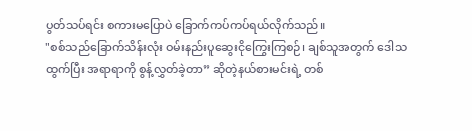ပွတ်သပ်ရင်း စကားမပြောပဲ ခြောက်ကပ်ကပ်ရယ်လိုက်သည်။
"စစ်သည်ခြောက်သိန်းလုံး ဝမ်းနည်းပူဆွေးငိုကြွေးကြစဉ်၊ ချစ်သူအတွက် ဒေါသထွက်ပြီး အရာရာကို စွန့်လွှတ်ခဲ့တာ” ဆိုတဲ့နယ်စားမင်းရဲ့ တစ်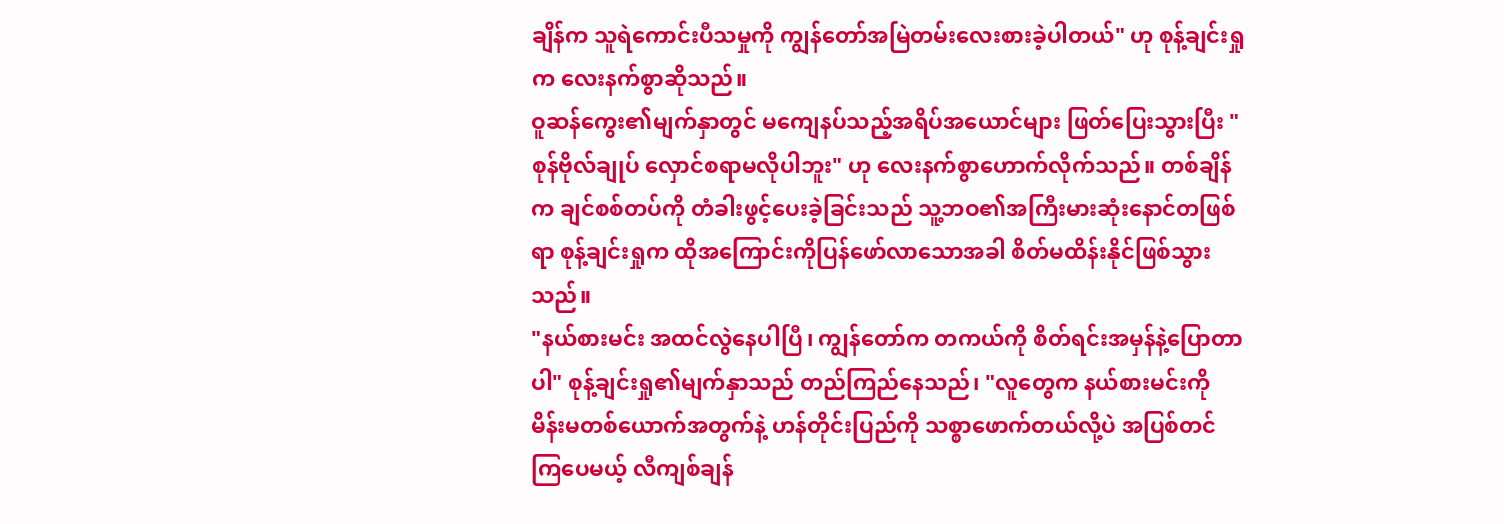ချိန်က သူရဲကောင်းပီသမှုကို ကျွန်တော်အမြဲတမ်းလေးစားခဲ့ပါတယ်" ဟု စုန့်ချင်းရှုက လေးနက်စွာဆိုသည်။
ဝူဆန်ကွေး၏မျက်နှာတွင် မကျေနပ်သည့်အရိပ်အယောင်များ ဖြတ်ပြေးသွားပြီး "စုန်ဗိုလ်ချုပ် လှောင်စရာမလိုပါဘူး" ဟု လေးနက်စွာဟောက်လိုက်သည်။ တစ်ချိန်က ချင်စစ်တပ်ကို တံခါးဖွင့်ပေးခဲ့ခြင်းသည် သူ့ဘဝ၏အကြီးမားဆုံးနောင်တဖြစ်ရာ စုန့်ချင်းရှုက ထိုအကြောင်းကိုပြန်ဖော်လာသောအခါ စိတ်မထိန်းနိုင်ဖြစ်သွားသည်။
"နယ်စားမင်း အထင်လွဲနေပါပြီ၊ ကျွန်တော်က တကယ်ကို စိတ်ရင်းအမှန်နဲ့ပြောတာပါ" စုန့်ချင်းရှု၏မျက်နှာသည် တည်ကြည်နေသည်၊ "လူတွေက နယ်စားမင်းကို မိန်းမတစ်ယောက်အတွက်နဲ့ ဟန်တိုင်းပြည်ကို သစ္စာဖောက်တယ်လို့ပဲ အပြစ်တင်ကြပေမယ့် လီကျစ်ချန်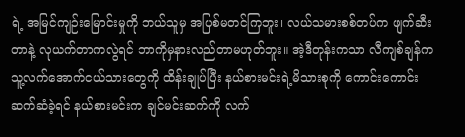ရဲ့ အမြင်ကျဉ်းမြောင်းမှုကို ဘယ်သူမှ အပြစ်မတင်ကြဘူး၊ လယ်သမားစစ်တပ်က ဖျက်ဆီးတာနဲ့ လုယက်တာကလွဲရင် ဘာကိုမှနားလည်တာမဟုတ်ဘူး။ အဲ့ဒီတုန်းကသာ လီကျစ်ချန်က သူ့လက်အောက်ငယ်သားတွေကို ထိန်းချုပ်ပြီး နယ်စားမင်းရဲ့မိသားစုကို ကောင်းကောင်းဆက်ဆံခဲ့ရင် နယ်စားမင်းက ချင်မင်းဆက်ကို လက်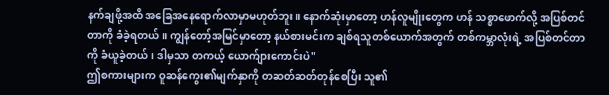နက်ချဖို့အထိ အခြေအနေရောက်လာမှာမဟုတ်ဘူး။ နောက်ဆုံးမှာတော့ ဟန်လူမျိုးတွေက ဟန် သစ္စာဖောက်လို့ အပြစ်တင်တာကို ခံခဲ့ရတယ်။ ကျွန်တော့်အမြင်မှာတော့ နယ်စားမင်းက ချစ်ရသူတစ်ယောက်အတွက် တစ်ကမ္ဘာလုံးရဲ့ အပြစ်တင်တာကို ခံယူခဲ့တယ်၊ ဒါမှသာ တကယ့် ယောက်ျားကောင်းပဲ"
ဤစကားများက ဝူဆန်ကွေး၏မျက်နှာကို တဆတ်ဆတ်တုန်စေပြီး သူ၏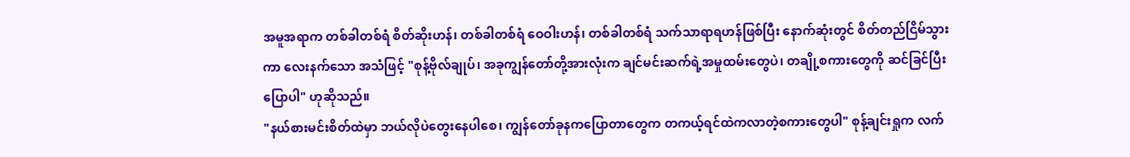အမူအရာက တစ်ခါတစ်ရံ စိတ်ဆိုးဟန်၊ တစ်ခါတစ်ရံ ဝေဝါးဟန်၊ တစ်ခါတစ်ရံ သက်သာရာရဟန်ဖြစ်ပြီး နောက်ဆုံးတွင် စိတ်တည်ငြိမ်သွားကာ လေးနက်သော အသံဖြင့် "စုန့်ဗိုလ်ချုပ်၊ အခုကျွန်တော်တို့အားလုံးက ချင်မင်းဆက်ရဲ့အမှုထမ်းတွေပဲ၊ တချို့စကားတွေကို ဆင်ခြင်ပြီးပြောပါ" ဟုဆိုသည်။
"နယ်စားမင်းစိတ်ထဲမှာ ဘယ်လိုပဲတွေးနေပါစေ၊ ကျွန်တော်ခုနကပြောတာတွေက တကယ့်ရင်ထဲကလာတဲ့စကားတွေပါ" စုန့်ချင်းရှုက လက်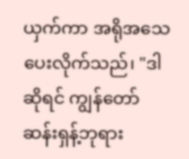ယှက်ကာ အရိုအသေပေးလိုက်သည်၊ "ဒါဆိုရင် ကျွန်တော် ဆန်းရှန့်ဘုရား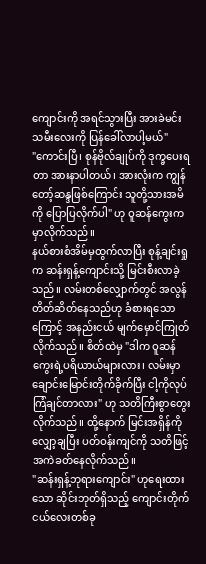ကျောင်းကို အရင်သွားပြီး အားခဲမင်းသမီးလေးကို ပြန်ခေါ်လာပါ့မယ်"
"ကောင်းပြီ၊ စုန်ဗိုလ်ချုပ်ကို ဒုက္ခပေးရတာ အားနာပါတယ်၊ အားလုံးက ကျွန်တော့်ဆန္ဒဖြစ်ကြောင်း သူတို့သားအမိကို ပြောပြလိုက်ပါ" ဟု ဝူဆန်ကွေးက မှာလိုက်သည်။
နယ်စားစံအိမ်မှထွက်လာပြီး စုန့်ချင်းရှုက ဆန်းရှန့်ကျောင်းသို့ မြင်းစီးလာခဲ့သည်။ လမ်းတစ်လျှောက်တွင် အလွန်တိတ်ဆိတ်နေသည်ဟု ခံစားရသောကြောင့် အနည်းငယ် မျက်မှောင်ကြုတ်လိုက်သည်။ စိတ်ထဲမှ "ဒါက ဝူဆန်ကွေးရဲ့ပရိယာယ်များလား၊ လမ်းမှာချောင်းမြောင်းတိုက်ခိုက်ပြီး ငါ့ကိုလုပ်ကြံချင်တာလား" ဟု သတိကြီးစွာတွေးလိုက်သည်။ ထို့နောက် မြင်းအရှိန်ကိုလျှော့ချပြီး ပတ်ဝန်းကျင်ကို သတိဖြင့်အကဲခတ်နေလိုက်သည်။
"ဆန်းရှန့်ဘုရားကျောင်း" ဟုရေးထားသော ဆိုင်းဘုတ်ရှိသည့် ကျောင်းတိုက်ငယ်လေးတစ်ခု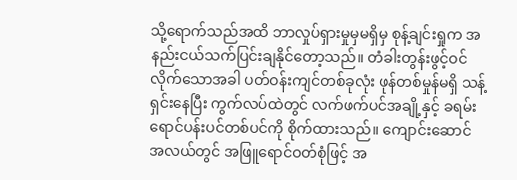သို့ရောက်သည်အထိ ဘာလှုပ်ရှားမှုမှမရှိမှ စုန့်ချင်းရှုက အနည်းငယ်သက်ပြင်းချနိုင်တော့သည်။ တံခါးတွန်းဖွင့်ဝင်လိုက်သောအခါ ပတ်ဝန်းကျင်တစ်ခုလုံး ဖုန်တစ်မှုန်မရှိ သန့်ရှင်းနေပြီး ကွက်လပ်ထဲတွင် လက်ဖက်ပင်အချို့နှင့် ခရမ်းရောင်ပန်းပင်တစ်ပင်ကို စိုက်ထားသည်။ ကျောင်းဆောင်အလယ်တွင် အဖြူရောင်ဝတ်စုံဖြင့် အ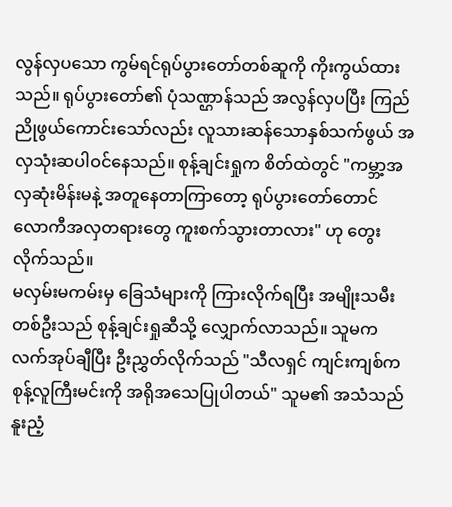လွန်လှပသော ကွမ်ရင်ရုပ်ပွားတော်တစ်ဆူကို ကိုးကွယ်ထားသည်။ ရုပ်ပွားတော်၏ ပုံသဏ္ဌာန်သည် အလွန်လှပပြီး ကြည်ညိုဖွယ်ကောင်းသော်လည်း လူသားဆန်သောနှစ်သက်ဖွယ် အလှသုံးဆပါဝင်နေသည်။ စုန့်ချင်းရှုက စိတ်ထဲတွင် "ကမ္ဘာ့အလှဆုံးမိန်းမနဲ့ အတူနေတာကြာတော့ ရုပ်ပွားတော်တောင် လောကီအလှတရားတွေ ကူးစက်သွားတာလား" ဟု တွေးလိုက်သည်။
မလှမ်းမကမ်းမှ ခြေသံများကို ကြားလိုက်ရပြီး အမျိုးသမီးတစ်ဦးသည် စုန့်ချင်းရှုဆီသို့ လျှောက်လာသည်။ သူမက လက်အုပ်ချီပြီး ဦးညွှတ်လိုက်သည် "သီလရှင် ကျင်းကျစ်က စုန့်လူကြီးမင်းကို အရိုအသေပြုပါတယ်" သူမ၏ အသံသည် နူးညံ့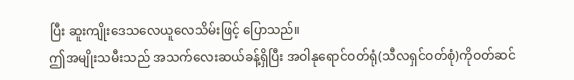ပြီး ဆူးကျိုးဒေသလေယူလေသိမ်းဖြင့် ပြောသည်။
ဤအမျိုးသမီးသည် အသက်လေးဆယ်ခန့်ရှိပြီး အဝါနုရောင်ဝတ်ရုံ(သီလရှင်ဝတ်စုံ)ကိုဝတ်ဆင်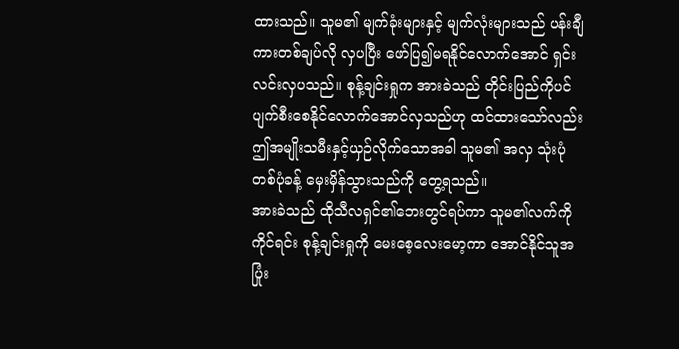ထားသည်။ သူမ၏ မျက်ခုံးများနှင့် မျက်လုံးများသည် ပန်းချီကားတစ်ချပ်လို လှပပြီး ဖော်ပြ၍မရနိုင်လောက်အောင် ရှင်းလင်းလှပသည်။ စုန့်ချင်းရှုက အားခဲသည် တိုင်းပြည်ကိုပင် ပျက်စီးစေနိုင်လောက်အောင်လှသည်ဟု ထင်ထားသော်လည်း ဤအမျိုးသမီးနှင့်ယှဉ်လိုက်သောအခါ သူမ၏ အလှ သုံးပုံတစ်ပုံခန့် မှေးမှိန်သွားသည်ကို တွေ့ရသည်။
အားခဲသည် ထိုသီလရှင်၏ဘေးတွင်ရပ်ကာ သူမ၏လက်ကိုကိုင်ရင်း စုန့်ချင်းရှုကို မေးစေ့လေးမော့ကာ အောင်နိုင်သူအပြုံး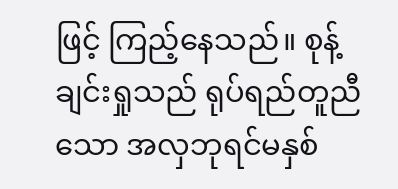ဖြင့် ကြည့်နေသည်။ စုန့်ချင်းရှုသည် ရုပ်ရည်တူညီသော အလှဘုရင်မနှစ်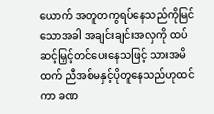ယောက် အတူတကွရပ်နေသည်ကိုမြင်သောအခါ အချင်းချင်းအလှကို ထပ်ဆင့်မြှင့်တင်ပေးနေသဖြင့် သားအမိထက် ညီအစ်မနှင့်ပိုတူနေသည်ဟုထင်ကာ ခဏ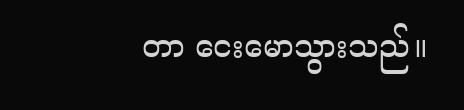တာ ငေးမောသွားသည်။